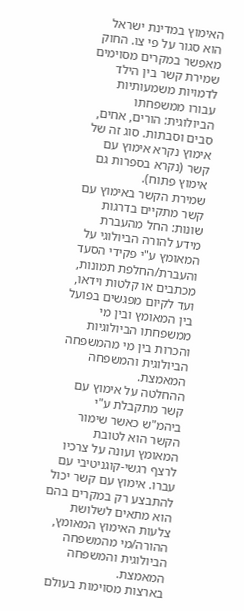האימוץ במדינת ישראל הוא סגור על פי צו. החוק מאפשר במקרים מסוימים שמירת קשר בין הילד לדמויות משמעותיות עבורו ממשפחתו הביולוגית: הורים, אחים, סבים וסבתות. סוג זה של אימוץ נקרא אימוץ עם קשר (נקרא בספרות גם אימוץ פתוח).
שמירת הקשר באימוץ עם קשר מתקיים בדרגות שונות: החל מהעברת מידע להורה הביולוגי על המאומץ ע"י פקידי הסעד והעברת/החלפת תמונות, מכתבים או קלטות וידאו, ועד לקיום מפגשים בפועל בין המאומץ ובין מי ממשפחתו הביולוגיות והכרות בין מי מהמשפחה הביולוגית והמשפחה המאמצת.
ההחלטה על אימוץ עם קשר מתקבלת ע"י ביהמ"ש כאשר שימור הקשר הוא לטובת המאומץ ועונה על צרכיו לרצף רגשי-קוגניטיבי עם עברו. אימוץ עם קשר יכול להתבצע רק במקרים בהם הוא מתאים לשלושת צלעות האימוץ המאומץ, ההורה/מי מהמשפחה הביולוגית והמשפחה המאמצת.
בארצות מסוימות בעולם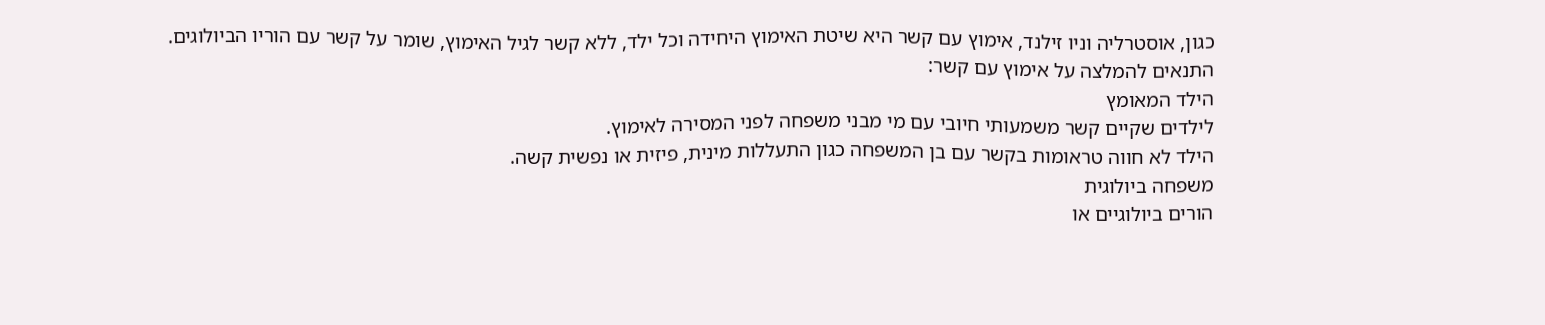כגון, אוסטרליה וניו זילנד, אימוץ עם קשר היא שיטת האימוץ היחידה וכל ילד, ללא קשר לגיל האימוץ, שומר על קשר עם הוריו הביולוגים.
התנאים להמלצה על אימוץ עם קשר:
הילד המאומץ
לילדים שקיים קשר משמעותי חיובי עם מי מבני משפחה לפני המסירה לאימוץ.
הילד לא חווה טראומות בקשר עם בן המשפחה כגון התעללות מינית, פיזית או נפשית קשה.
משפחה ביולוגית
הורים ביולוגיים או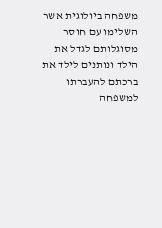משפחה ביולוגית אשר השלימו עם חוסר מסוגלותם לגדל את הילד ונותנים לילד את ברכתם להעברתו למשפחה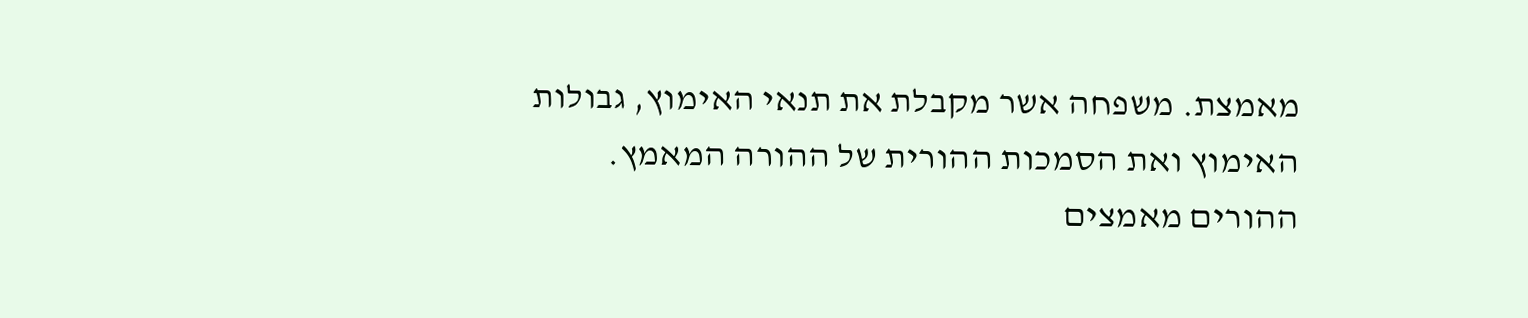מאמצת. משפחה אשר מקבלת את תנאי האימוץ, גבולות האימוץ ואת הסמכות ההורית של ההורה המאמץ.
ההורים מאמצים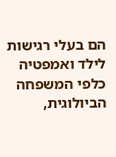הם בעלי רגישות לילד ואמפטיה כלפי המשפחה הביולוגית,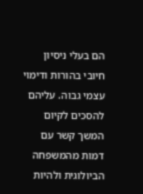הם בעלי ניסיון חיובי בהורות ודימוי עצמי גבוה. עליהם להסכים לקיום המשך קשר עם דמות מהמשפחה הביולוגית ולהיות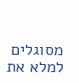מסוגלים למלא את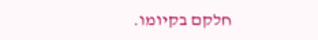חלקם בקיומו.